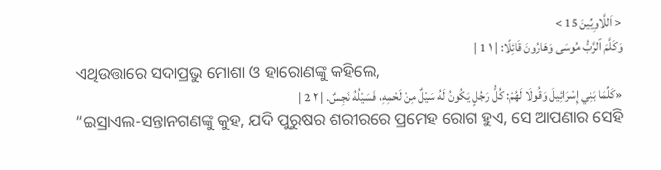< اَللَّاوِيِّينَ 15 >
وَكَلَّمَ ٱلرَّبُّ مُوسَى وَهَارُونَ قَائِلًا: | ١ 1 |
ଏଥିଉତ୍ତାରେ ସଦାପ୍ରଭୁ ମୋଶା ଓ ହାରୋଣଙ୍କୁ କହିଲେ,
«كَلِّمَا بَنِي إِسْرَائِيلَ وَقُولَا لَهُمْ: كُلُّ رَجُلٍ يَكُونُ لَهُ سَيْلٌ مِنْ لَحْمِهِ، فَسَيْلُهُ نَجِسٌ. | ٢ 2 |
“ଇସ୍ରାଏଲ-ସନ୍ତାନଗଣଙ୍କୁ କୁହ, ଯଦି ପୁରୁଷର ଶରୀରରେ ପ୍ରମେହ ରୋଗ ହୁଏ, ସେ ଆପଣାର ସେହି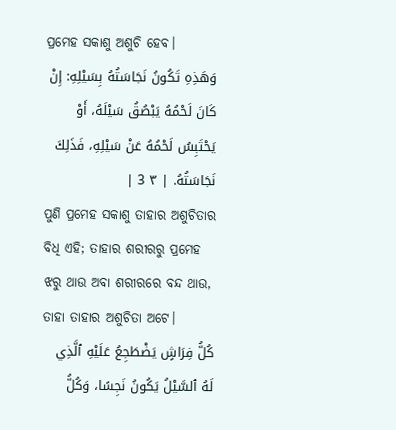ପ୍ରମେହ ସକାଶୁ ଅଶୁଚି ହେବ।
وَهَذِهِ تَكُونُ نَجَاسَتُهُ بِسَيْلِهِ: إِنْ كَانَ لَحْمُهُ يَبْصُقُ سَيْلَهُ، أَوْ يَحْتَبِسُ لَحْمُهُ عَنْ سَيْلِهِ، فَذَلِكَ نَجَاسَتُهُ. | ٣ 3 |
ପୁଣି ପ୍ରମେହ ସକାଶୁ ତାହାର ଅଶୁଚିତାର ବିଧି ଏହି; ତାହାର ଶରୀରରୁ ପ୍ରମେହ ଝରୁ ଥାଉ ଅବା ଶରୀରରେ ବନ୍ଦ ଥାଉ, ତାହା ତାହାର ଅଶୁଚିତା ଅଟେ।
كُلُّ فِرَاشٍ يَضْطَجِعُ عَلَيْهِ ٱلَّذِي لَهُ ٱلسَّيْلُ يَكُونُ نَجِسًا، وَكُلُّ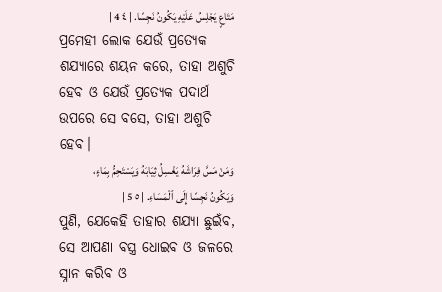مَتَاعٍ يَجْلِسُ عَلَيْهِ يَكُونُ نَجِسًا. | ٤ 4 |
ପ୍ରମେହୀ ଲୋକ ଯେଉଁ ପ୍ରତ୍ୟେକ ଶଯ୍ୟାରେ ଶୟନ କରେ, ତାହା ଅଶୁଚି ହେବ ଓ ଯେଉଁ ପ୍ରତ୍ୟେକ ପଦାର୍ଥ ଉପରେ ସେ ବସେ, ତାହା ଅଶୁଚି ହେବ।
وَمَنْ مَسَّ فِرَاشَهُ يَغْسِلُ ثِيَابَهُ وَيَسْتَحِمُّ بِمَاءٍ، وَيَكُونُ نَجِسًا إِلَى ٱلْمَسَاءِ. | ٥ 5 |
ପୁଣି, ଯେକେହି ତାହାର ଶଯ୍ୟା ଛୁଇଁବ, ସେ ଆପଣା ବସ୍ତ୍ର ଧୋଇବ ଓ ଜଳରେ ସ୍ନାନ କରିବ ଓ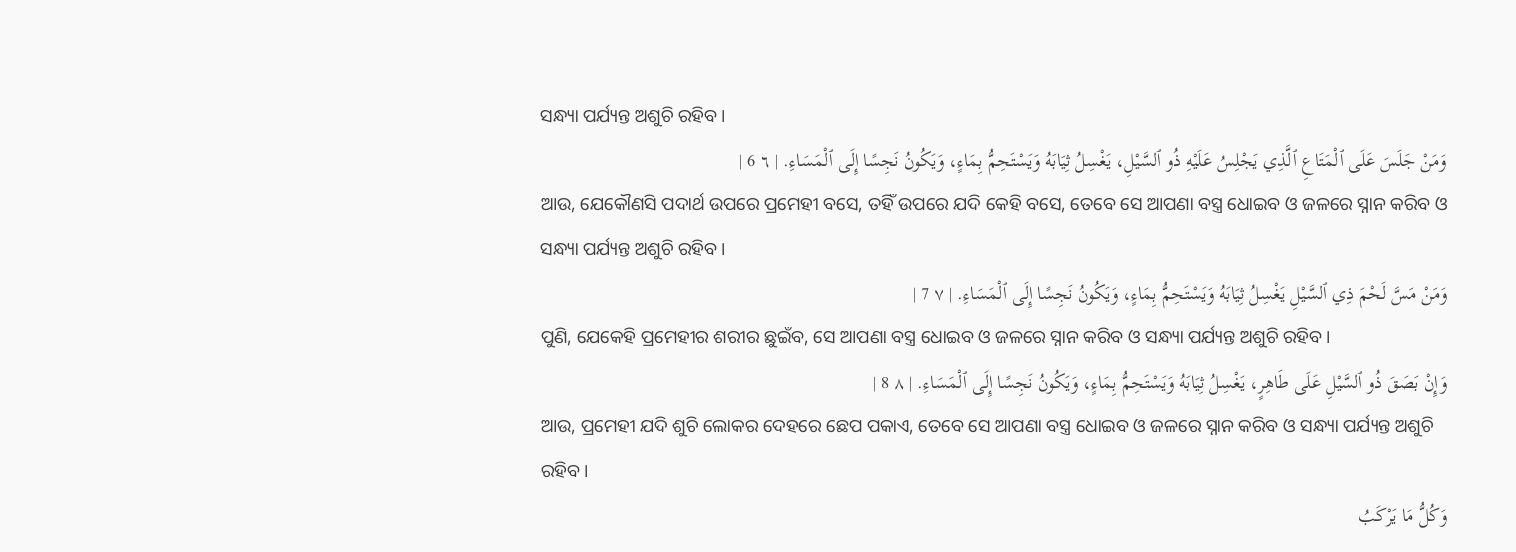ସନ୍ଧ୍ୟା ପର୍ଯ୍ୟନ୍ତ ଅଶୁଚି ରହିବ।
وَمَنْ جَلَسَ عَلَى ٱلْمَتَاعِ ٱلَّذِي يَجْلِسُ عَلَيْهِ ذُو ٱلسَّيْلِ، يَغْسِلُ ثِيَابَهُ وَيَسْتَحِمُّ بِمَاءٍ، وَيَكُونُ نَجِسًا إِلَى ٱلْمَسَاءِ. | ٦ 6 |
ଆଉ, ଯେକୌଣସି ପଦାର୍ଥ ଉପରେ ପ୍ରମେହୀ ବସେ, ତହିଁ ଉପରେ ଯଦି କେହି ବସେ, ତେବେ ସେ ଆପଣା ବସ୍ତ୍ର ଧୋଇବ ଓ ଜଳରେ ସ୍ନାନ କରିବ ଓ ସନ୍ଧ୍ୟା ପର୍ଯ୍ୟନ୍ତ ଅଶୁଚି ରହିବ।
وَمَنْ مَسَّ لَحْمَ ذِي ٱلسَّيْلِ يَغْسِلُ ثِيَابَهُ وَيَسْتَحِمُّ بِمَاءٍ، وَيَكُونُ نَجِسًا إِلَى ٱلْمَسَاءِ. | ٧ 7 |
ପୁଣି, ଯେକେହି ପ୍ରମେହୀର ଶରୀର ଛୁଇଁବ, ସେ ଆପଣା ବସ୍ତ୍ର ଧୋଇବ ଓ ଜଳରେ ସ୍ନାନ କରିବ ଓ ସନ୍ଧ୍ୟା ପର୍ଯ୍ୟନ୍ତ ଅଶୁଚି ରହିବ।
وَإِنْ بَصَقَ ذُو ٱلسَّيْلِ عَلَى طَاهِرٍ، يَغْسِلُ ثِيَابَهُ وَيَسْتَحِمُّ بِمَاءٍ، وَيَكُونُ نَجِسًا إِلَى ٱلْمَسَاءِ. | ٨ 8 |
ଆଉ, ପ୍ରମେହୀ ଯଦି ଶୁଚି ଲୋକର ଦେହରେ ଛେପ ପକାଏ, ତେବେ ସେ ଆପଣା ବସ୍ତ୍ର ଧୋଇବ ଓ ଜଳରେ ସ୍ନାନ କରିବ ଓ ସନ୍ଧ୍ୟା ପର୍ଯ୍ୟନ୍ତ ଅଶୁଚି ରହିବ।
وَكُلُّ مَا يَرْكَبُ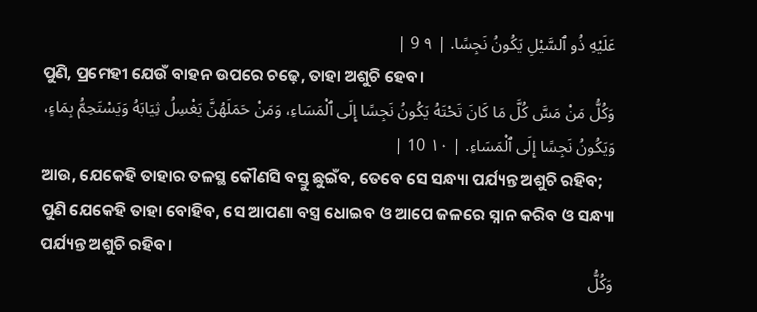عَلَيْهِ ذُو ٱلسَّيْلِ يَكُونُ نَجِسًا. | ٩ 9 |
ପୁଣି, ପ୍ରମେହୀ ଯେଉଁ ବାହନ ଉପରେ ଚଢ଼େ, ତାହା ଅଶୁଚି ହେବ।
وَكُلُّ مَنْ مَسَّ كُلَّ مَا كَانَ تَحْتَهُ يَكُونُ نَجِسًا إِلَى ٱلْمَسَاءِ، وَمَنْ حَمَلَهُنَّ يَغْسِلُ ثِيَابَهُ وَيَسْتَحِمُّ بِمَاءٍ، وَيَكُونُ نَجِسًا إِلَى ٱلْمَسَاءِ. | ١٠ 10 |
ଆଉ, ଯେକେହି ତାହାର ତଳସ୍ଥ କୌଣସି ବସ୍ତୁ ଛୁଇଁବ, ତେବେ ସେ ସନ୍ଧ୍ୟା ପର୍ଯ୍ୟନ୍ତ ଅଶୁଚି ରହିବ; ପୁଣି ଯେକେହି ତାହା ବୋହିବ, ସେ ଆପଣା ବସ୍ତ୍ର ଧୋଇବ ଓ ଆପେ ଜଳରେ ସ୍ନାନ କରିବ ଓ ସନ୍ଧ୍ୟା ପର୍ଯ୍ୟନ୍ତ ଅଶୁଚି ରହିବ।
وَكُلُّ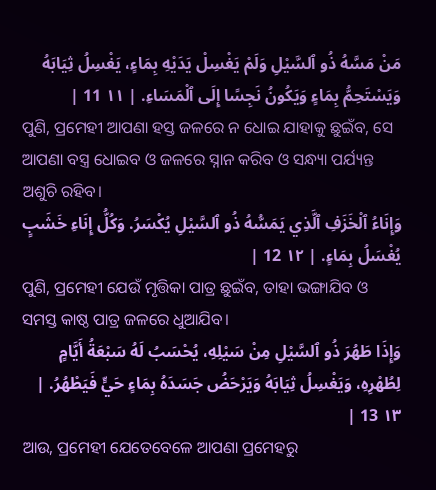مَنْ مَسَّهُ ذُو ٱلسَّيْلِ وَلَمْ يَغْسِلْ يَدَيْهِ بِمَاءٍ، يَغْسِلُ ثِيَابَهُ وَيَسْتَحِمُّ بِمَاءٍ وَيَكُونُ نَجِسًا إِلَى ٱلْمَسَاءِ. | ١١ 11 |
ପୁଣି, ପ୍ରମେହୀ ଆପଣା ହସ୍ତ ଜଳରେ ନ ଧୋଇ ଯାହାକୁ ଛୁଇଁବ, ସେ ଆପଣା ବସ୍ତ୍ର ଧୋଇବ ଓ ଜଳରେ ସ୍ନାନ କରିବ ଓ ସନ୍ଧ୍ୟା ପର୍ଯ୍ୟନ୍ତ ଅଶୁଚି ରହିବ।
وَإِنَاءُ ٱلْخَزَفِ ٱلَّذِي يَمَسُّهُ ذُو ٱلسَّيْلِ يُكْسَرُ. وَكُلُّ إِنَاءِ خَشَبٍ يُغْسَلُ بِمَاءٍ. | ١٢ 12 |
ପୁଣି, ପ୍ରମେହୀ ଯେଉଁ ମୃତ୍ତିକା ପାତ୍ର ଛୁଇଁବ, ତାହା ଭଙ୍ଗାଯିବ ଓ ସମସ୍ତ କାଷ୍ଠ ପାତ୍ର ଜଳରେ ଧୁଆଯିବ।
وَإِذَا طَهُرَ ذُو ٱلسَّيْلِ مِنْ سَيْلِهِ، يُحْسَبُ لَهُ سَبْعَةُ أَيَّامٍ لِطُهْرِهِ، وَيَغْسِلُ ثِيَابَهُ وَيَرْحَضُ جَسَدَهُ بِمَاءٍ حَيٍّ فَيَطْهُرُ. | ١٣ 13 |
ଆଉ, ପ୍ରମେହୀ ଯେତେବେଳେ ଆପଣା ପ୍ରମେହରୁ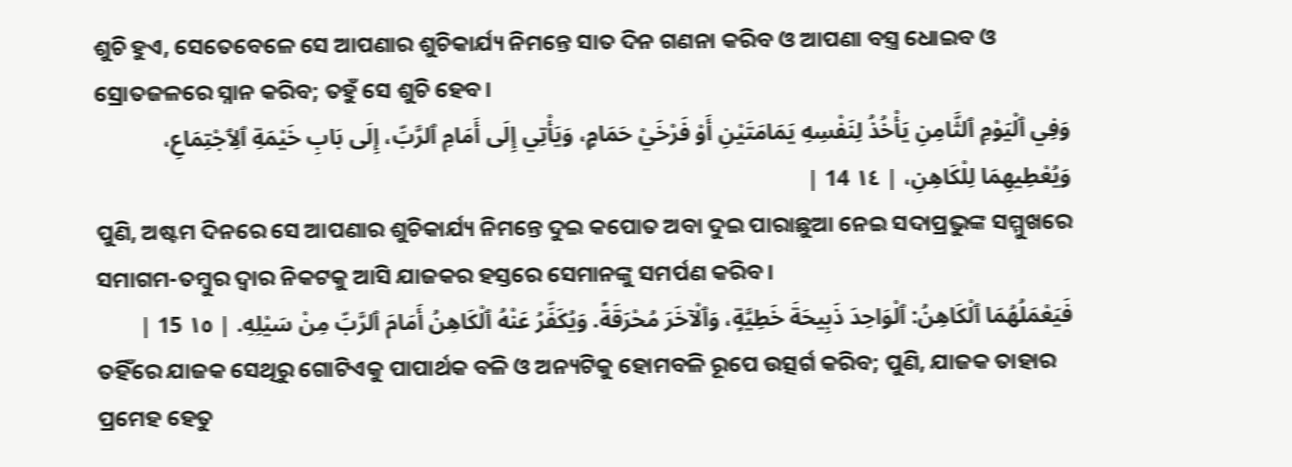ଶୁଚି ହୁଏ, ସେତେବେଳେ ସେ ଆପଣାର ଶୁଚିକାର୍ଯ୍ୟ ନିମନ୍ତେ ସାତ ଦିନ ଗଣନା କରିବ ଓ ଆପଣା ବସ୍ତ୍ର ଧୋଇବ ଓ ସ୍ରୋତଜଳରେ ସ୍ନାନ କରିବ; ତହୁଁ ସେ ଶୁଚି ହେବ।
وَفِي ٱلْيَوْمِ ٱلثَّامِنِ يَأْخُذُ لِنَفْسِهِ يَمَامَتَيْنِ أَوْ فَرْخَيْ حَمَامٍ، وَيَأْتِي إِلَى أَمَامِ ٱلرَّبِّ، إِلَى بَابِ خَيْمَةِ ٱلِٱجْتِمَاعِ، وَيُعْطِيهِمَا لِلْكَاهِنِ، | ١٤ 14 |
ପୁଣି, ଅଷ୍ଟମ ଦିନରେ ସେ ଆପଣାର ଶୁଚିକାର୍ଯ୍ୟ ନିମନ୍ତେ ଦୁଇ କପୋତ ଅବା ଦୁଇ ପାରାଛୁଆ ନେଇ ସଦାପ୍ରଭୁଙ୍କ ସମ୍ମୁଖରେ ସମାଗମ-ତମ୍ବୁର ଦ୍ୱାର ନିକଟକୁ ଆସି ଯାଜକର ହସ୍ତରେ ସେମାନଙ୍କୁ ସମର୍ପଣ କରିବ।
فَيَعْمَلُهُمَا ٱلْكَاهِنُ: ٱلْوَاحِدَ ذَبِيحَةَ خَطِيَّةٍ، وَٱلْآخَرَ مُحْرَقَةً. وَيُكَفِّرُ عَنْهُ ٱلْكَاهِنُ أَمَامَ ٱلرَّبِّ مِنْ سَيْلِهِ. | ١٥ 15 |
ତହିଁରେ ଯାଜକ ସେଥିରୁ ଗୋଟିଏକୁ ପାପାର୍ଥକ ବଳି ଓ ଅନ୍ୟଟିକୁ ହୋମବଳି ରୂପେ ଉତ୍ସର୍ଗ କରିବ; ପୁଣି, ଯାଜକ ତାହାର ପ୍ରମେହ ହେତୁ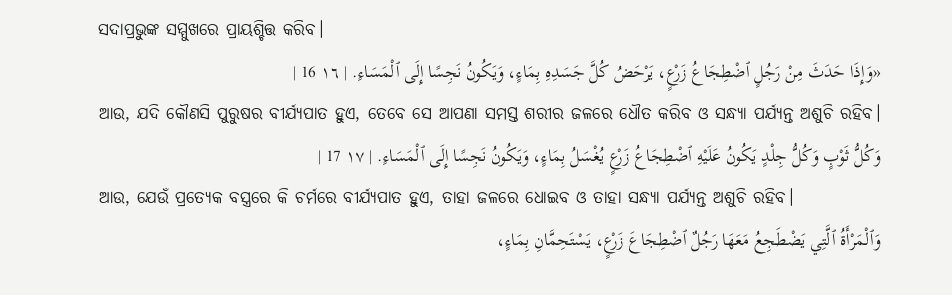ସଦାପ୍ରଭୁଙ୍କ ସମ୍ମୁଖରେ ପ୍ରାୟଶ୍ଚିତ୍ତ କରିବ।
«وَإِذَا حَدَثَ مِنْ رَجُلٍ ٱضْطِجَاعُ زَرْعٍ، يَرْحَضُ كُلَّ جَسَدِهِ بِمَاءٍ، وَيَكُونُ نَجِسًا إِلَى ٱلْمَسَاءِ. | ١٦ 16 |
ଆଉ, ଯଦି କୌଣସି ପୁରୁଷର ବୀର୍ଯ୍ୟପାତ ହୁଏ, ତେବେ ସେ ଆପଣା ସମସ୍ତ ଶରୀର ଜଳରେ ଧୌତ କରିବ ଓ ସନ୍ଧ୍ୟା ପର୍ଯ୍ୟନ୍ତ ଅଶୁଚି ରହିବ।
وَكُلُّ ثَوْبٍ وَكُلُّ جِلْدٍ يَكُونُ عَلَيْهِ ٱضْطِجَاعُ زَرْعٍ يُغْسَلُ بِمَاءٍ، وَيَكُونُ نَجِسًا إِلَى ٱلْمَسَاءِ. | ١٧ 17 |
ଆଉ, ଯେଉଁ ପ୍ରତ୍ୟେକ ବସ୍ତ୍ରରେ କି ଚର୍ମରେ ବୀର୍ଯ୍ୟପାତ ହୁଏ, ତାହା ଜଳରେ ଧୋଇବ ଓ ତାହା ସନ୍ଧ୍ୟା ପର୍ଯ୍ୟନ୍ତ ଅଶୁଚି ରହିବ।
وَٱلْمَرْأَةُ ٱلَّتِي يَضْطَجِعُ مَعَهَا رَجُلٌ ٱضْطِجَاعَ زَرْعٍ، يَسْتَحِمَّانِ بِمَاءٍ،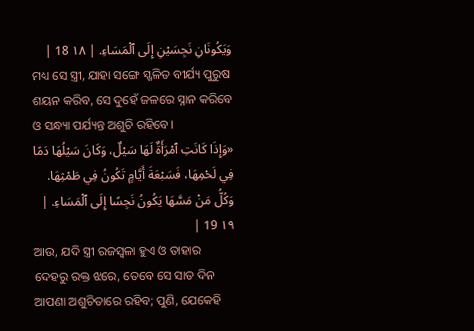وَيَكُونَانِ نَجِسَيْنِ إِلَى ٱلْمَسَاءِ. | ١٨ 18 |
ମଧ୍ୟ ସେ ସ୍ତ୍ରୀ, ଯାହା ସଙ୍ଗେ ସ୍ଖଳିତ ବୀର୍ଯ୍ୟ ପୁରୁଷ ଶୟନ କରିବ, ସେ ଦୁହେଁ ଜଳରେ ସ୍ନାନ କରିବେ ଓ ସନ୍ଧ୍ୟା ପର୍ଯ୍ୟନ୍ତ ଅଶୁଚି ରହିବେ।
«وَإِذَا كَانَتِ ٱمْرَأَةٌ لَهَا سَيْلٌ، وَكَانَ سَيْلُهَا دَمًا فِي لَحْمِهَا، فَسَبْعَةَ أَيَّامٍ تَكُونُ فِي طَمْثِهَا. وَكُلُّ مَنْ مَسَّهَا يَكُونُ نَجِسًا إِلَى ٱلْمَسَاءِ. | ١٩ 19 |
ଆଉ, ଯଦି ସ୍ତ୍ରୀ ରଜସ୍ୱଳା ହୁଏ ଓ ତାହାର ଦେହରୁ ରକ୍ତ ଝରେ, ତେବେ ସେ ସାତ ଦିନ ଆପଣା ଅଶୁଚିତାରେ ରହିବ; ପୁଣି, ଯେକେହି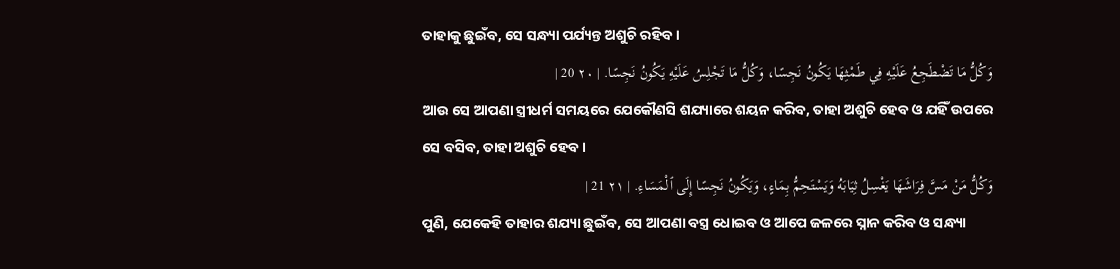ତାହାକୁ ଛୁଇଁବ, ସେ ସନ୍ଧ୍ୟା ପର୍ଯ୍ୟନ୍ତ ଅଶୁଚି ରହିବ।
وَكُلُّ مَا تَضْطَجِعُ عَلَيْهِ فِي طَمْثِهَا يَكُونُ نَجِسًا، وَكُلُّ مَا تَجْلِسُ عَلَيْهِ يَكُونُ نَجِسًا. | ٢٠ 20 |
ଆଉ ସେ ଆପଣା ସ୍ତ୍ରୀଧର୍ମ ସମୟରେ ଯେକୌଣସି ଶଯ୍ୟାରେ ଶୟନ କରିବ, ତାହା ଅଶୁଚି ହେବ ଓ ଯହିଁ ଉପରେ ସେ ବସିବ, ତାହା ଅଶୁଚି ହେବ।
وَكُلُّ مَنْ مَسَّ فِرَاشَهَا يَغْسِلُ ثِيَابَهُ وَيَسْتَحِمُّ بِمَاءٍ، وَيَكُونُ نَجِسًا إِلَى ٱلْمَسَاءِ. | ٢١ 21 |
ପୁଣି, ଯେକେହି ତାହାର ଶଯ୍ୟା ଛୁଇଁବ, ସେ ଆପଣା ବସ୍ତ୍ର ଧୋଇବ ଓ ଆପେ ଜଳରେ ସ୍ନାନ କରିବ ଓ ସନ୍ଧ୍ୟା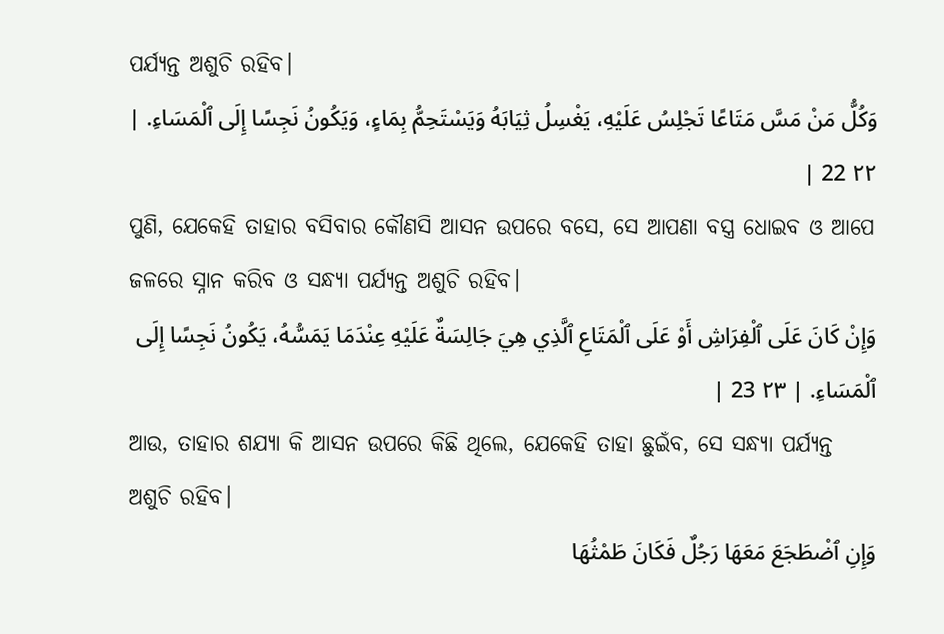ପର୍ଯ୍ୟନ୍ତ ଅଶୁଚି ରହିବ।
وَكُلُّ مَنْ مَسَّ مَتَاعًا تَجْلِسُ عَلَيْهِ، يَغْسِلُ ثِيَابَهُ وَيَسْتَحِمُّ بِمَاءٍ، وَيَكُونُ نَجِسًا إِلَى ٱلْمَسَاءِ. | ٢٢ 22 |
ପୁଣି, ଯେକେହି ତାହାର ବସିବାର କୌଣସି ଆସନ ଉପରେ ବସେ, ସେ ଆପଣା ବସ୍ତ୍ର ଧୋଇବ ଓ ଆପେ ଜଳରେ ସ୍ନାନ କରିବ ଓ ସନ୍ଧ୍ୟା ପର୍ଯ୍ୟନ୍ତ ଅଶୁଚି ରହିବ।
وَإِنْ كَانَ عَلَى ٱلْفِرَاشِ أَوْ عَلَى ٱلْمَتَاعِ ٱلَّذِي هِيَ جَالِسَةٌ عَلَيْهِ عِنْدَمَا يَمَسُّهُ، يَكُونُ نَجِسًا إِلَى ٱلْمَسَاءِ. | ٢٣ 23 |
ଆଉ, ତାହାର ଶଯ୍ୟା କି ଆସନ ଉପରେ କିଛି ଥିଲେ, ଯେକେହି ତାହା ଛୁଇଁବ, ସେ ସନ୍ଧ୍ୟା ପର୍ଯ୍ୟନ୍ତ ଅଶୁଚି ରହିବ।
وَإِنِ ٱضْطَجَعَ مَعَهَا رَجُلٌ فَكَانَ طَمْثُهَا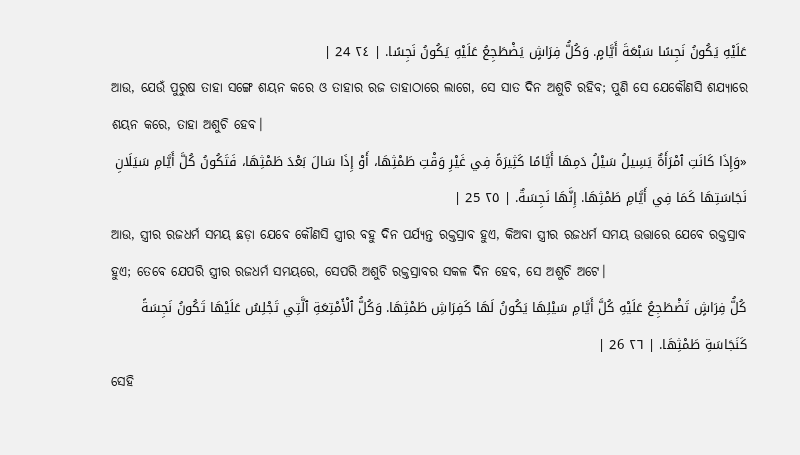عَلَيْهِ يَكُونُ نَجِسًا سَبْعَةَ أَيَّامٍ. وَكُلُّ فِرَاشٍ يَضْطَجِعُ عَلَيْهِ يَكُونُ نَجِسًا. | ٢٤ 24 |
ଆଉ, ଯେଉଁ ପୁରୁଷ ତାହା ସଙ୍ଗେ ଶୟନ କରେ ଓ ତାହାର ରଜ ତାହାଠାରେ ଲାଗେ, ସେ ସାତ ଦିନ ଅଶୁଚି ରହିବ; ପୁଣି ସେ ଯେକୌଣସି ଶଯ୍ୟାରେ ଶୟନ କରେ, ତାହା ଅଶୁଚି ହେବ।
«وَإِذَا كَانَتِ ٱمْرَأَةٌ يَسِيلُ سَيْلُ دَمِهَا أَيَّامًا كَثِيرَةً فِي غَيْرِ وَقْتِ طَمْثِهَا، أَوْ إِذَا سَالَ بَعْدَ طَمْثِهَا، فَتَكُونُ كُلَّ أَيَّامِ سَيَلَانِ نَجَاسَتِهَا كَمَا فِي أَيَّامِ طَمْثِهَا. إِنَّهَا نَجِسَةٌ. | ٢٥ 25 |
ଆଉ, ସ୍ତ୍ରୀର ରଜଧର୍ମ ସମୟ ଛଡ଼ା ଯେବେ କୌଣସି ସ୍ତ୍ରୀର ବହୁ ଦିନ ପର୍ଯ୍ୟନ୍ତ ରକ୍ତସ୍ରାବ ହୁଏ, କିଅବା ସ୍ତ୍ରୀର ରଜଧର୍ମ ସମୟ ଉତ୍ତାରେ ଯେବେ ରକ୍ତସ୍ରାବ ହୁଏ; ତେବେ ଯେପରି ସ୍ତ୍ରୀର ରଜଧର୍ମ ସମୟରେ, ସେପରି ଅଶୁଚି ରକ୍ତସ୍ରାବର ସକଳ ଦିନ ହେବ, ସେ ଅଶୁଚି ଅଟେ।
كُلُّ فِرَاشٍ تَضْطَجِعُ عَلَيْهِ كُلَّ أَيَّامِ سَيْلِهَا يَكُونُ لَهَا كَفِرَاشِ طَمْثِهَا. وَكُلُّ ٱلْأَمْتِعَةِ ٱلَّتِي تَجْلِسُ عَلَيْهَا تَكُونُ نَجِسَةً كَنَجَاسَةِ طَمْثِهَا. | ٢٦ 26 |
ସେହି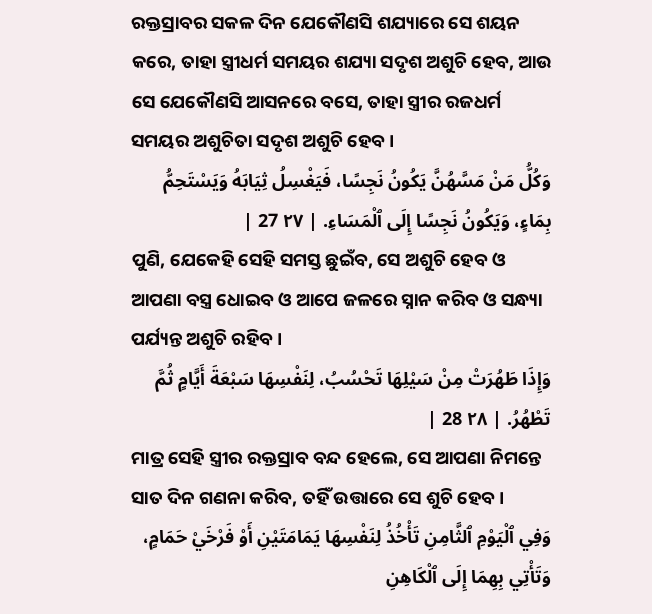ରକ୍ତସ୍ରାବର ସକଳ ଦିନ ଯେକୌଣସି ଶଯ୍ୟାରେ ସେ ଶୟନ କରେ, ତାହା ସ୍ତ୍ରୀଧର୍ମ ସମୟର ଶଯ୍ୟା ସଦୃଶ ଅଶୁଚି ହେବ, ଆଉ ସେ ଯେକୌଣସି ଆସନରେ ବସେ, ତାହା ସ୍ତ୍ରୀର ରଜଧର୍ମ ସମୟର ଅଶୁଚିତା ସଦୃଶ ଅଶୁଚି ହେବ।
وَكُلُّ مَنْ مَسَّهُنَّ يَكُونُ نَجِسًا، فَيَغْسِلُ ثِيَابَهُ وَيَسْتَحِمُّ بِمَاءٍ، وَيَكُونُ نَجِسًا إِلَى ٱلْمَسَاءِ. | ٢٧ 27 |
ପୁଣି, ଯେକେହି ସେହି ସମସ୍ତ ଛୁଇଁବ, ସେ ଅଶୁଚି ହେବ ଓ ଆପଣା ବସ୍ତ୍ର ଧୋଇବ ଓ ଆପେ ଜଳରେ ସ୍ନାନ କରିବ ଓ ସନ୍ଧ୍ୟା ପର୍ଯ୍ୟନ୍ତ ଅଶୁଚି ରହିବ।
وَإِذَا طَهُرَتْ مِنْ سَيْلِهَا تَحْسُبُ، لِنَفْسِهَا سَبْعَةَ أَيَّامٍ ثُمَّ تَطْهُرُ. | ٢٨ 28 |
ମାତ୍ର ସେହି ସ୍ତ୍ରୀର ରକ୍ତସ୍ରାବ ବନ୍ଦ ହେଲେ, ସେ ଆପଣା ନିମନ୍ତେ ସାତ ଦିନ ଗଣନା କରିବ, ତହିଁ ଉତ୍ତାରେ ସେ ଶୁଚି ହେବ।
وَفِي ٱلْيَوْمِ ٱلثَّامِنِ تَأْخُذُ لِنَفْسِهَا يَمَامَتَيْنِ أَوْ فَرْخَيْ حَمَامٍ، وَتَأْتِي بِهِمَا إِلَى ٱلْكَاهِنِ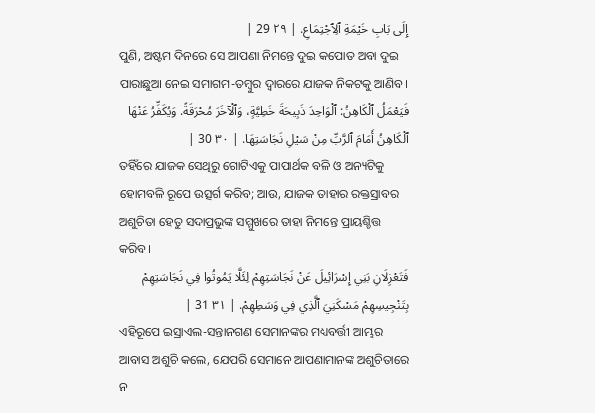إِلَى بَابِ خَيْمَةِ ٱلِٱجْتِمَاعِ. | ٢٩ 29 |
ପୁଣି, ଅଷ୍ଟମ ଦିନରେ ସେ ଆପଣା ନିମନ୍ତେ ଦୁଇ କପୋତ ଅବା ଦୁଇ ପାରାଛୁଆ ନେଇ ସମାଗମ-ତମ୍ବୁର ଦ୍ୱାରରେ ଯାଜକ ନିକଟକୁ ଆଣିବ।
فَيَعْمَلُ ٱلْكَاهِنُ: ٱلْوَاحِدَ ذَبِيحَةَ خَطِيَّةٍ، وَٱلْآخَرَ مُحْرَقَةً. وَيُكَفِّرُ عَنْهَا ٱلْكَاهِنُ أَمَامَ ٱلرَّبِّ مِنْ سَيْلِ نَجَاسَتِهَا. | ٣٠ 30 |
ତହିଁରେ ଯାଜକ ସେଥିରୁ ଗୋଟିଏକୁ ପାପାର୍ଥକ ବଳି ଓ ଅନ୍ୟଟିକୁ ହୋମବଳି ରୂପେ ଉତ୍ସର୍ଗ କରିବ; ଆଉ, ଯାଜକ ତାହାର ରକ୍ତସ୍ରାବର ଅଶୁଚିତା ହେତୁ ସଦାପ୍ରଭୁଙ୍କ ସମ୍ମୁଖରେ ତାହା ନିମନ୍ତେ ପ୍ରାୟଶ୍ଚିତ୍ତ କରିବ।
فَتَعْزِلَانِ بَنِي إِسْرَائِيلَ عَنْ نَجَاسَتِهِمْ لِئَلَّا يَمُوتُوا فِي نَجَاسَتِهِمْ بِتَنْجِيسِهِمْ مَسْكَنِيَ ٱلَّذِي فِي وَسَطِهِمْ. | ٣١ 31 |
ଏହିରୂପେ ଇସ୍ରାଏଲ-ସନ୍ତାନଗଣ ସେମାନଙ୍କର ମଧ୍ୟବର୍ତ୍ତୀ ଆମ୍ଭର ଆବାସ ଅଶୁଚି କଲେ, ଯେପରି ସେମାନେ ଆପଣାମାନଙ୍କ ଅଶୁଚିତାରେ ନ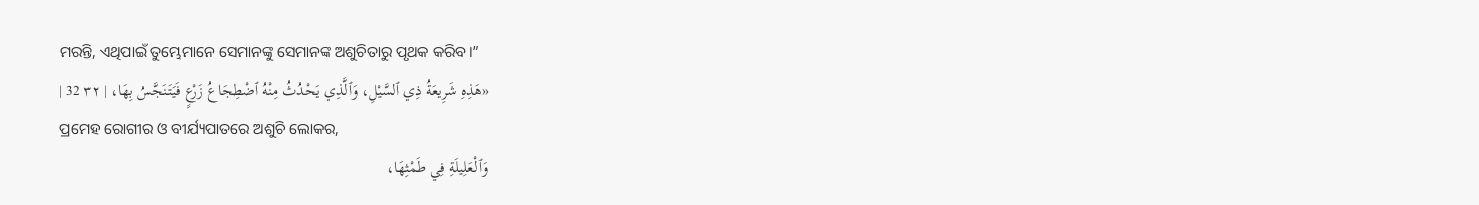ମରନ୍ତି, ଏଥିପାଇଁ ତୁମ୍ଭେମାନେ ସେମାନଙ୍କୁ ସେମାନଙ୍କ ଅଶୁଚିତାରୁ ପୃଥକ କରିବ।”
«هَذِهِ شَرِيعَةُ ذِي ٱلسَّيْلِ، وَٱلَّذِي يَحْدُثُ مِنْهُ ٱضْطِجَاعُ زَرْعٍ فَيَتَنَجَّسُ بِهَا، | ٣٢ 32 |
ପ୍ରମେହ ରୋଗୀର ଓ ବୀର୍ଯ୍ୟପାତରେ ଅଶୁଚି ଲୋକର,
وَٱلْعَلِيلَةِ فِي طَمْثِهَا،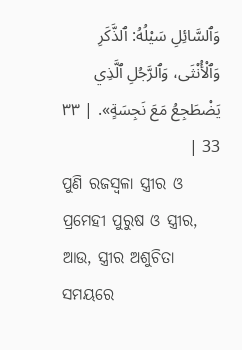وَٱلسَّائِلِ سَيْلُهُ: ٱلذَّكَرِ وَٱلْأُنْثَى، وَٱلرَّجُلِ ٱلَّذِي يَضْطَجِعُ مَعَ نَجِسَةٍ». | ٣٣ 33 |
ପୁଣି ରଜସ୍ୱଳା ସ୍ତ୍ରୀର ଓ ପ୍ରମେହୀ ପୁରୁଷ ଓ ସ୍ତ୍ରୀର, ଆଉ, ସ୍ତ୍ରୀର ଅଶୁଚିତା ସମୟରେ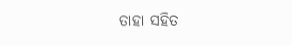ତାହା ସହିତ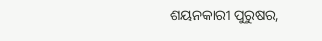ଶୟନକାରୀ ପୁରୁଷର,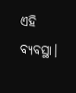ଏହି ବ୍ୟବସ୍ଥା।